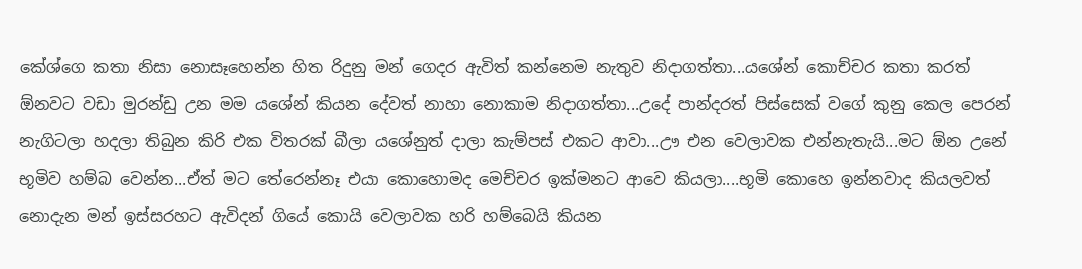කේශ්ගෙ කතා නිසා නොසෑහෙන්න හිත රිදුනු මන් ගෙදර ඇවිත් කන්නෙම නැතුව නිදාගත්තා...යශේන් කොච්චර කතා කරත් ඕනවට වඩා මුරන්ඩු උන මම යශේන් කියන දේවත් නාහා නොකාම නිදාගත්තා...උදේ පාන්දරත් පිස්සෙක් වගේ කුනු කෙල පෙරන් නැගිටලා හදලා තිබුන කිරි එක විතරක් බීලා යශේනුත් දාලා කැම්පස් එකට ආවා...ඌ එන වෙලාවක එන්නැතැයි...මට ඕන උනේ භූමිව හම්බ වෙන්න...ඒත් මට තේරෙන්නෑ එයා කොහොමද මෙච්චර ඉක්මනට ආවෙ කියලා....භූමි කොහෙ ඉන්නවාද කියලවත් නොදැන මන් ඉස්සරහට ඇවිදන් ගියේ කොයි වෙලාවක හරි හම්බෙයි කියන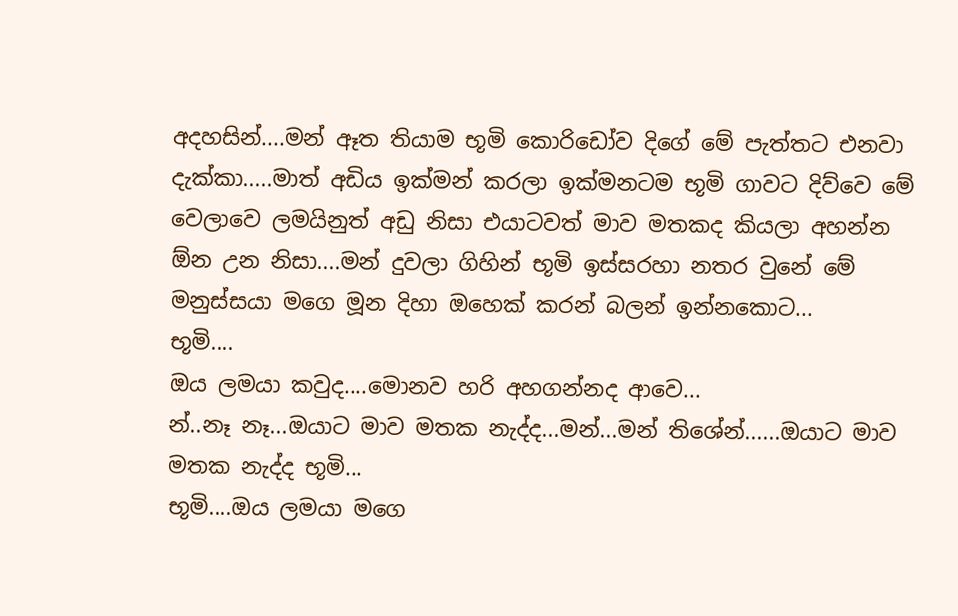අදහසින්....මන් ඈත තියාම භූමි කොරිඩෝව දිගේ මේ පැත්තට එනවා දැක්කා.....මාත් අඩිය ඉක්මන් කරලා ඉක්මනටම භූමි ගාවට දිව්වෙ මේ වෙලාවෙ ලමයිනුත් අඩු නිසා එයාටවත් මාව මතකද කියලා අහන්න ඕන උන නිසා....මන් දුවලා ගිහින් භූමි ඉස්සරහා නතර වුනේ මේ මනුස්සයා මගෙ මූන දිහා ඔහෙක් කරන් බලන් ඉන්නකොට...
භූමි....
ඔය ලමයා කවුද....මොනව හරි අහගන්නද ආවෙ...
න්..නෑ නෑ...ඔයාට මාව මතක නැද්ද...මන්...මන් තිශේන්......ඔයාට මාව මතක නැද්ද භූමි...
භූමි....ඔය ලමයා මගෙ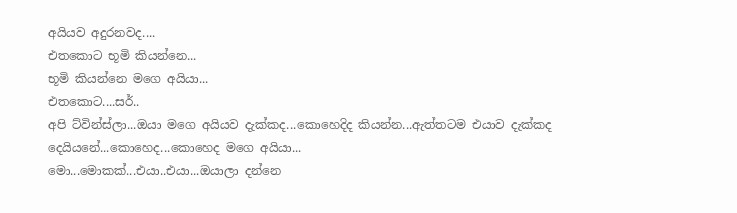අයියව අදුරනවද....
එතකොට භූමි කියන්නෙ...
භූමි කියන්නෙ මගෙ අයියා...
එතකොට....සර්..
අපි ට්වින්ස්ලා...ඔයා මගෙ අයියව දැක්කද...කොහෙදිද කියන්න...ඇත්තටම එයාව දැක්කද දෙයියනේ...කොහෙද...කොහෙද මගෙ අයියා...
මො...මොකක්...එයා..එයා...ඔයාලා දන්නෙ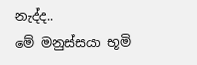නැද්ද..
මේ මනුස්සයා භූමි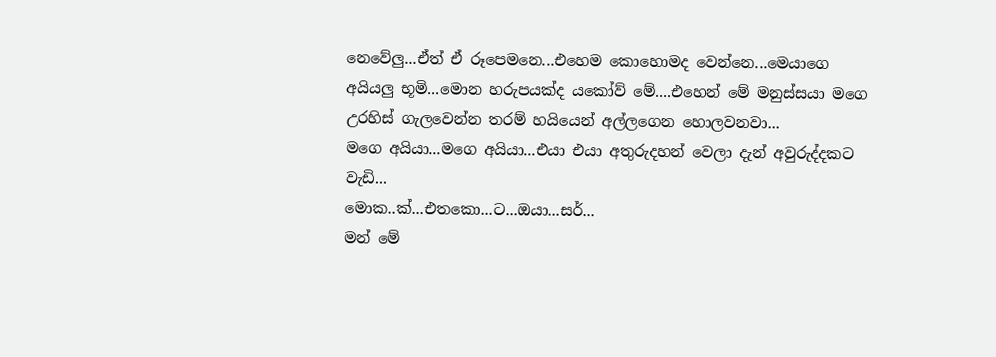නෙවේලු...ඒත් ඒ රූපෙමනෙ...එහෙම කොහොමද වෙන්නෙ...මෙයාගෙ අයියලු භූමි...මොන හරුපයක්ද යකෝව් මේ....එහෙන් මේ මනුස්සයා මගෙ උරහිස් ගැලවෙන්න තරම් හයියෙන් අල්ලගෙන හොලවනවා...
මගෙ අයියා...මගෙ අයියා...එයා එයා අතුරුදහන් වෙලා දැන් අවුරුද්දකට වැඩි...
මොක..ක්...එතකො...ට...ඔයා...සර්...
මන් මේ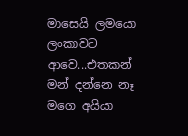මාසෙයි ලමයො ලංකාවට ආවෙ...එතකන් මන් දන්නෙ නෑ මගෙ අයියා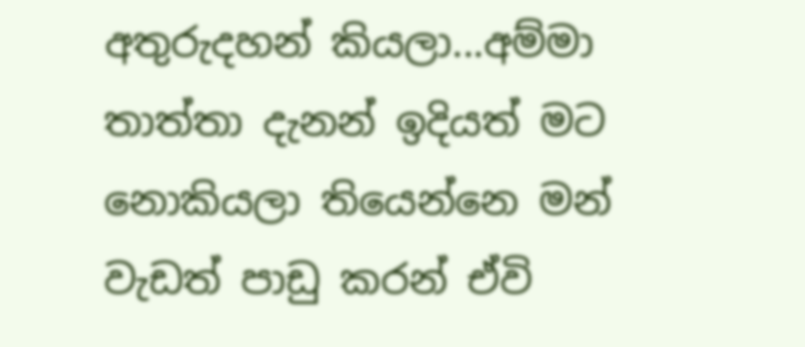අතුරුදහන් කියලා...අම්මා තාත්තා දැනන් ඉදියත් මට නොකියලා තියෙන්නෙ මන් වැඩත් පාඩු කරන් ඒවි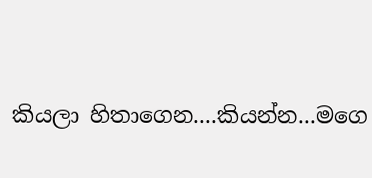කියලා හිතාගෙන....කියන්න...මගෙ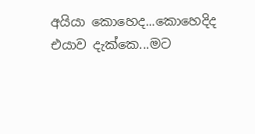අයියා කොහෙද...කොහෙදිද එයාව දැක්කෙ...මට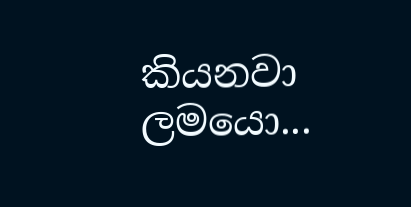කියනවා ලමයො...